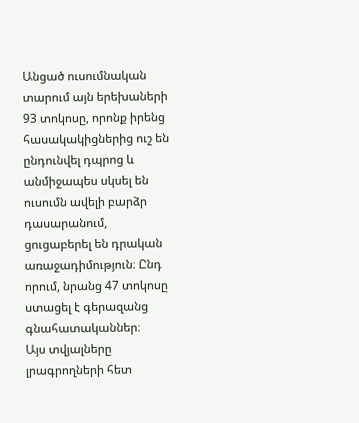Անցած ուսումնական տարում այն երեխաների 93 տոկոսը, որոնք իրենց հասակակիցներից ուշ են ընդունվել դպրոց և անմիջապես սկսել են ուսումն ավելի բարձր դասարանում, ցուցաբերել են դրական առաջադիմություն։ Ընդ որում, նրանց 47 տոկոսը ստացել է գերազանց գնահատականներ։
Այս տվյալները լրագրողների հետ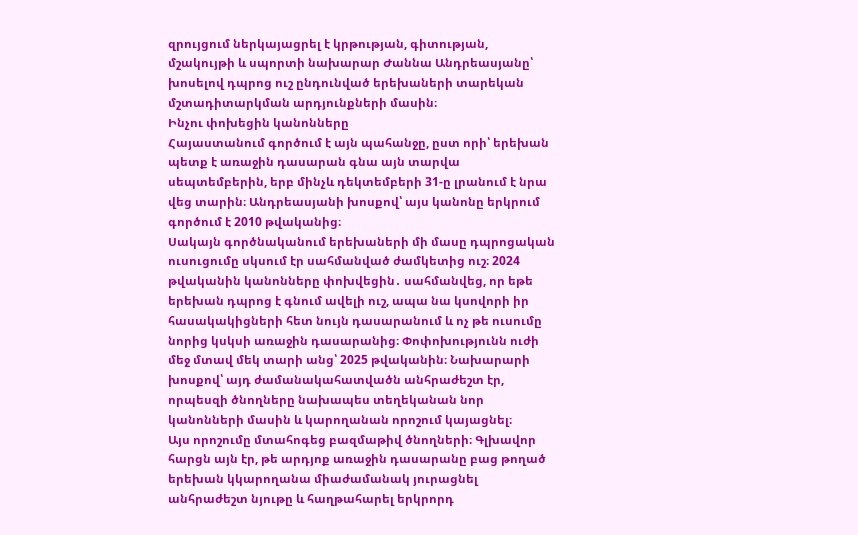զրույցում ներկայացրել է կրթության, գիտության, մշակույթի և սպորտի նախարար Ժաննա Անդրեասյանը՝ խոսելով դպրոց ուշ ընդունված երեխաների տարեկան մշտադիտարկման արդյունքների մասին։
Ինչու փոխեցին կանոնները
Հայաստանում գործում է այն պահանջը, ըստ որի՝ երեխան պետք է առաջին դասարան գնա այն տարվա սեպտեմբերին, երբ մինչև դեկտեմբերի 31-ը լրանում է նրա վեց տարին։ Անդրեասյանի խոսքով՝ այս կանոնը երկրում գործում է 2010 թվականից։
Սակայն գործնականում երեխաների մի մասը դպրոցական ուսուցումը սկսում էր սահմանված ժամկետից ուշ։ 2024 թվականին կանոնները փոխվեցին․ սահմանվեց, որ եթե երեխան դպրոց է գնում ավելի ուշ, ապա նա կսովորի իր հասակակիցների հետ նույն դասարանում և ոչ թե ուսումը նորից կսկսի առաջին դասարանից։ Փոփոխությունն ուժի մեջ մտավ մեկ տարի անց՝ 2025 թվականին։ Նախարարի խոսքով՝ այդ ժամանակահատվածն անհրաժեշտ էր, որպեսզի ծնողները նախապես տեղեկանան նոր կանոնների մասին և կարողանան որոշում կայացնել։
Այս որոշումը մտահոգեց բազմաթիվ ծնողների։ Գլխավոր հարցն այն էր, թե արդյոք առաջին դասարանը բաց թողած երեխան կկարողանա միաժամանակ յուրացնել անհրաժեշտ նյութը և հաղթահարել երկրորդ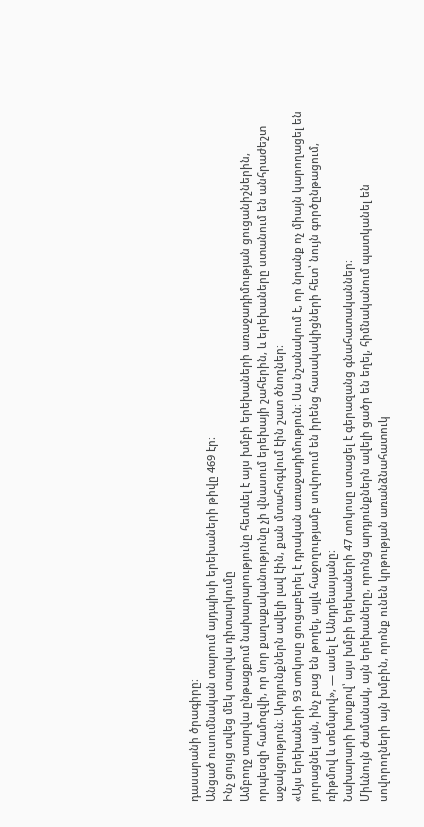դասարանի ծրագիրը։
Անցած ուսումնական տարում այդպիսի երեխաների թիվը 469 էր։
Ինչ ցույց տվեց մեկ տարվա դիտարկումը
Ամբողջ տարվա ընթացքում նախարարությունը հետևել է այս խմբի երեխաների առաջադիմության ցուցանիշներին, որպեսզի համոզվի, որ նոր քաղաքականությունը չի վնասում երեխայի շահերին, և երեխաները ստանում են անհրաժեշտ աջակցություն։ Արդյունքներն ավելի լավ էին, քան մտահոգվում էին շատ ծնողներ։
«Այս երեխաների 93 տոկոսը ցուցաբերել է դրական առաջադիմություն։ Սա նշանակում է, որ նրանք ոչ միայն կարողացել են յուրացնել այն, ինչ բաց են թողել, այլև հաջողությամբ սովորում են իրենց հասակակիցների հետ՝ նույն գործընթացում, ռիթմով և տեմպով», — ասել է Անդրեասյանը։
Նախարարի խոսքով՝ այս խմբի երեխաների 47 տոկոսը ստացել է գերազանց գնահատականներ։
Միևնույն ժամանակ, այն երեխաները, որոնց արդյունքներն ավելի ցածր են եղել, հիմնականում պատկանել են սովորողների այն խմբին, որոնք ունեն կրթության առանձնահատուկ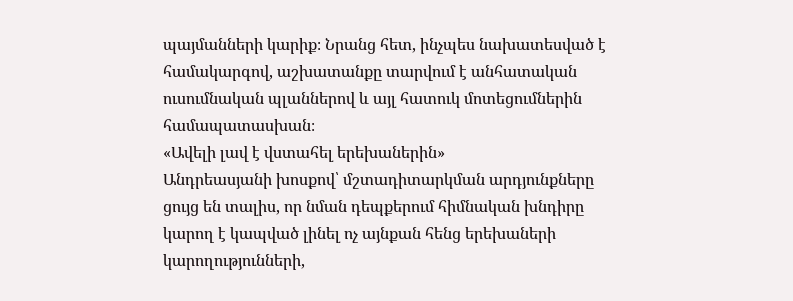պայմանների կարիք։ Նրանց հետ, ինչպես նախատեսված է համակարգով, աշխատանքը տարվում է անհատական ուսումնական պլաններով և այլ հատուկ մոտեցումներին համապատասխան։
«Ավելի լավ է վստահել երեխաներին»
Անդրեասյանի խոսքով՝ մշտադիտարկման արդյունքները ցույց են տալիս, որ նման դեպքերում հիմնական խնդիրը կարող է կապված լինել ոչ այնքան հենց երեխաների կարողությունների,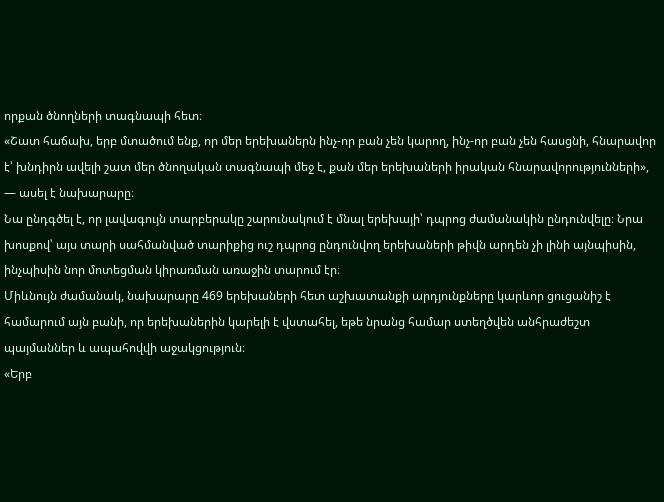որքան ծնողների տագնապի հետ։
«Շատ հաճախ, երբ մտածում ենք, որ մեր երեխաներն ինչ-որ բան չեն կարող, ինչ-որ բան չեն հասցնի, հնարավոր է՝ խնդիրն ավելի շատ մեր ծնողական տագնապի մեջ է, քան մեր երեխաների իրական հնարավորությունների», — ասել է նախարարը։
Նա ընդգծել է, որ լավագույն տարբերակը շարունակում է մնալ երեխայի՝ դպրոց ժամանակին ընդունվելը։ Նրա խոսքով՝ այս տարի սահմանված տարիքից ուշ դպրոց ընդունվող երեխաների թիվն արդեն չի լինի այնպիսին, ինչպիսին նոր մոտեցման կիրառման առաջին տարում էր։
Միևնույն ժամանակ, նախարարը 469 երեխաների հետ աշխատանքի արդյունքները կարևոր ցուցանիշ է համարում այն բանի, որ երեխաներին կարելի է վստահել, եթե նրանց համար ստեղծվեն անհրաժեշտ պայմաններ և ապահովվի աջակցություն։
«Երբ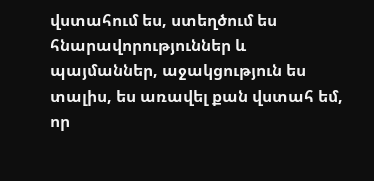վստահում ես, ստեղծում ես հնարավորություններ և պայմաններ, աջակցություն ես տալիս, ես առավել քան վստահ եմ, որ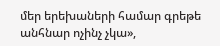մեր երեխաների համար գրեթե անհնար ոչինչ չկա»,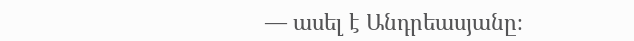— ասել է Անդրեասյանը։